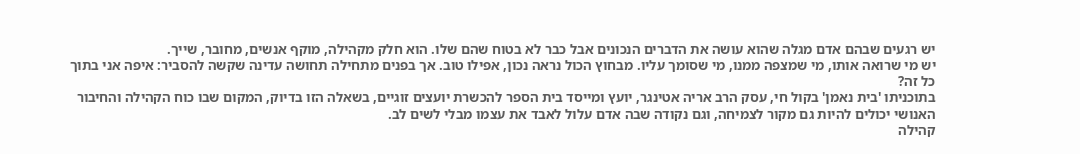יש רגעים שבהם אדם מגלה שהוא עושה את הדברים הנכונים אבל כבר לא בטוח שהם שלו. הוא חלק מקהילה, מוקף אנשים, מחובר, שייך.
יש מי שרואה אותו, מי שמצפה ממנו, מי שסומך עליו. מבחוץ הכול נראה נכון, אפילו טוב. אך בפנים מתחילה תחושה עדינה שקשה להסביר: איפה אני בתוך כל זה?
בתוכניתו 'בית נאמן' בקול חי, עסק הרב אריה אטינגר, יועץ ומייסד בית הספר להכשרת יועצים זוגיים, בשאלה הזו בדיוק, המקום שבו כוח הקהילה והחיבור האנושי יכולים להיות גם מקור לצמיחה, וגם נקודה שבה אדם עלול לאבד את עצמו מבלי לשים לב.
קהילה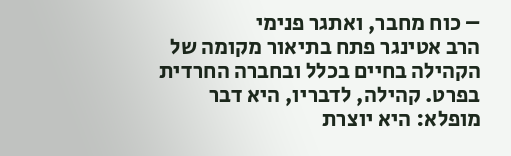– כוח מחבר, ואתגר פנימי
הרב אטינגר פתח בתיאור מקומה של הקהילה בחיים בכלל ובחברה החרדית בפרט. קהילה, לדבריו, היא דבר מופלא: היא יוצרת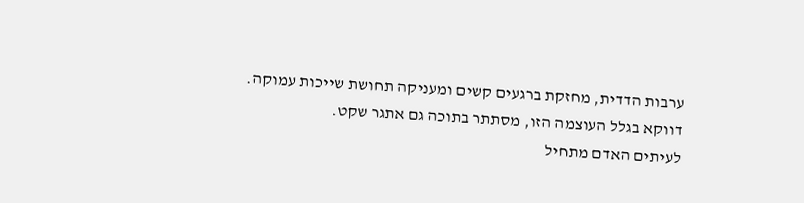ערבות הדדית, מחזקת ברגעים קשים ומעניקה תחושת שייכות עמוקה.
דווקא בגלל העוצמה הזו, מסתתר בתוכה גם אתגר שקט.
לעיתים האדם מתחיל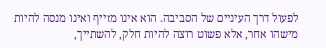לפעול דרך העיניים של הסביבה. הוא אינו מזייף ואינו מנסה להיות מישהו אחר, אלא פשוט רוצה להיות חלק, להשתייך,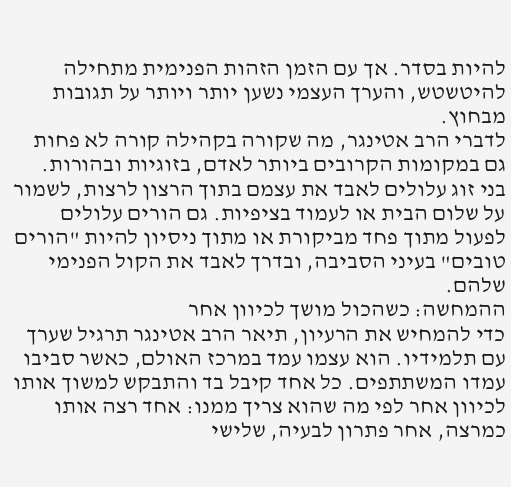להיות בסדר. אך עם הזמן הזהות הפנימית מתחילה להיטשטש, והערך העצמי נשען יותר ויותר על תגובות מבחוץ.
לדברי הרב אטינגר, מה שקורה בקהילה קורה לא פחות גם במקומות הקרובים ביותר לאדם, בזוגיות ובהורות. בני זוג עלולים לאבד את עצמם בתוך הרצון לרצות, לשמור על שלום הבית או לעמוד בציפיות. גם הורים עלולים לפעול מתוך פחד מביקורת או מתוך ניסיון להיות "הורים טובים" בעיני הסביבה, ובדרך לאבד את הקול הפנימי שלהם.
ההמחשה: כשהכול מושך לכיוון אחר
כדי להמחיש את הרעיון, תיאר הרב אטינגר תרגיל שערך עם תלמידיו. הוא עצמו עמד במרכז האולם, כאשר סביבו עמדו המשתתפים. כל אחד קיבל בד והתבקש למשוך אותו לכיוון אחר לפי מה שהוא צריך ממנו: אחד רצה אותו כמרצה, אחר פתרון לבעיה, שלישי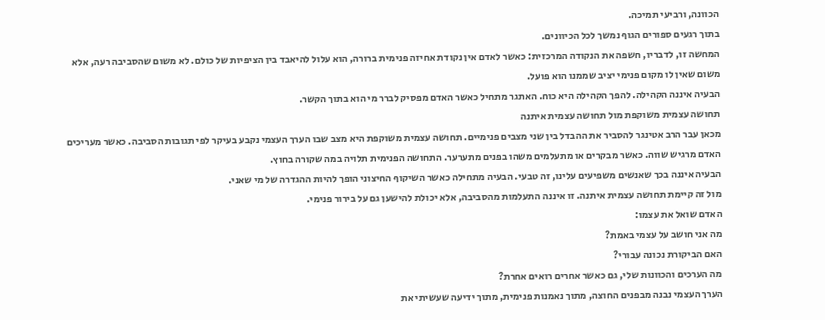הכוונה, ורביעי תמיכה.
בתוך רגעים ספורים הגוף נמשך לכל הכיוונים.
המחשה זו, לדבריו, חשפה את הנקודה המרכזית: כאשר לאדם אין נקודת אחיזה פנימית ברורה, הוא עלול להיאבד בין הציפיות של כולם. לא משום שהסביבה רעה, אלא משום שאין לו מקום פנימי יציב שממנו הוא פועל.
הבעיה איננה הקהילה. להפך הקהילה היא כוח. האתגר מתחיל כאשר האדם מפסיק לברר מי הוא בתוך הקשר.
תחושה עצמית משוקפת מול תחושה עצמית איתנה
מכאן עבר הרב אטינגר להסביר את ההבדל בין שני מצבים פנימיים. תחושה עצמית משוקפת היא מצב שבו הערך העצמי נקבע בעיקר לפי תגובות הסביבה. כאשר מעריכים האדם מרגיש שווה. כאשר מבקרים או מתעלמים משהו בפנים מתערער. התחושה הפנימית תלויה במה שקורה בחוץ.
הבעיה איננה בכך שאנשים משפיעים עלינו, זה טבעי. הבעיה מתחילה כאשר השיקוף החיצוני הופך להיות ההגדרה של מי שאני.
מול זה קיימת תחושה עצמית איתנה. זו איננה התעלמות מהסביבה, אלא יכולת להישען גם על בירור פנימי.
האדם שואל את עצמו:
מה אני חושב על עצמי באמת?
האם הביקורת נכונה עבורי?
מה הערכים והכוונות שלי, גם כאשר אחרים רואים אחרת?
הערך העצמי נבנה מבפנים החוצה, מתוך נאמנות פנימית, מתוך ידיעה שעשיתי את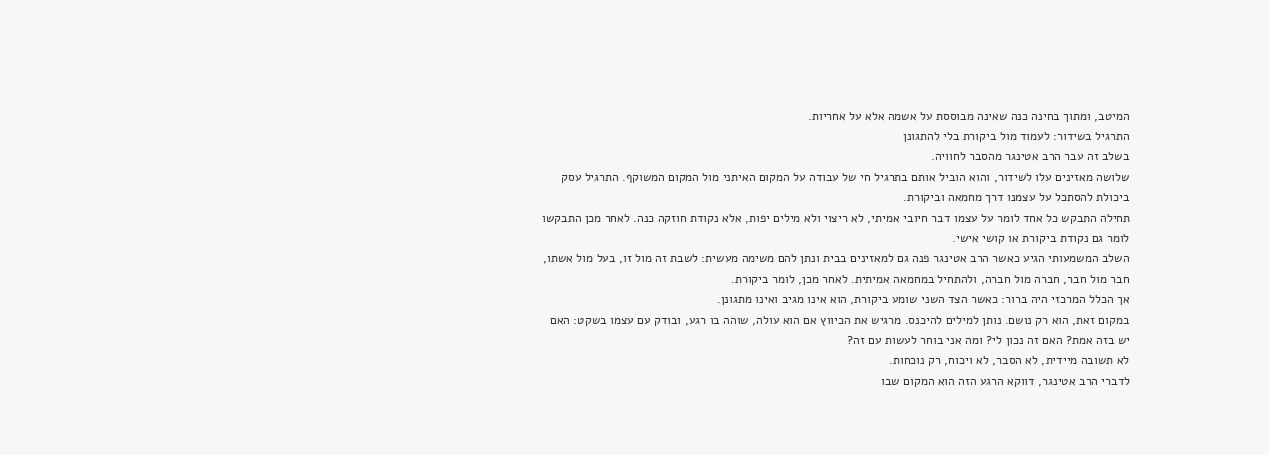המיטב, ומתוך בחינה כנה שאינה מבוססת על אשמה אלא על אחריות.
התרגיל בשידור: לעמוד מול ביקורת בלי להתגונן
בשלב זה עבר הרב אטינגר מהסבר לחוויה.
שלושה מאזינים עלו לשידור, והוא הוביל אותם בתרגיל חי של עבודה על המקום האיתני מול המקום המשוקף. התרגיל עסק ביכולת להסתכל על עצמנו דרך מחמאה וביקורת.
תחילה התבקש כל אחד לומר על עצמו דבר חיובי אמיתי, לא ריצוי ולא מילים יפות, אלא נקודת חוזקה כנה. לאחר מכן התבקשו לומר גם נקודת ביקורת או קושי אישי.
השלב המשמעותי הגיע כאשר הרב אטינגר פנה גם למאזינים בבית ונתן להם משימה מעשית: לשבת זה מול זו, בעל מול אשתו, חבר מול חבר, חברה מול חברה, ולהתחיל במחמאה אמיתית. לאחר מכן, לומר ביקורת.
אך הכלל המרכזי היה ברור: כאשר הצד השני שומע ביקורת, הוא אינו מגיב ואינו מתגונן.
במקום זאת, הוא רק נושם. נותן למילים להיכנס. מרגיש את הכיווץ אם הוא עולה, שוהה בו רגע, ובודק עם עצמו בשקט: האם יש בזה אמת? האם זה נכון לי? ומה אני בוחר לעשות עם זה?
לא תשובה מיידית, לא הסבר, לא ויכוח, רק נוכחות.
לדברי הרב אטינגר, דווקא הרגע הזה הוא המקום שבו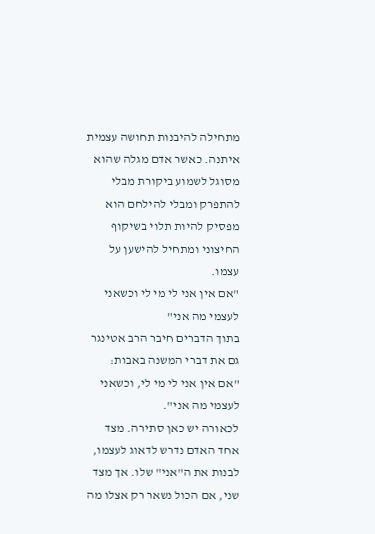מתחילה להיבנות תחושה עצמית איתנה. כאשר אדם מגלה שהוא מסוגל לשמוע ביקורת מבלי להתפרק ומבלי להילחם הוא מפסיק להיות תלוי בשיקוף החיצוני ומתחיל להישען על עצמו.
"אם אין אני לי מי לי וכשאני לעצמי מה אני"
בתוך הדברים חיבר הרב אטינגר גם את דברי המשנה באבות:
"אם אין אני לי מי לי, וכשאני לעצמי מה אני".
לכאורה יש כאן סתירה. מצד אחד האדם נדרש לדאוג לעצמו, לבנות את ה"אני" שלו. אך מצד שני, אם הכול נשאר רק אצלו מה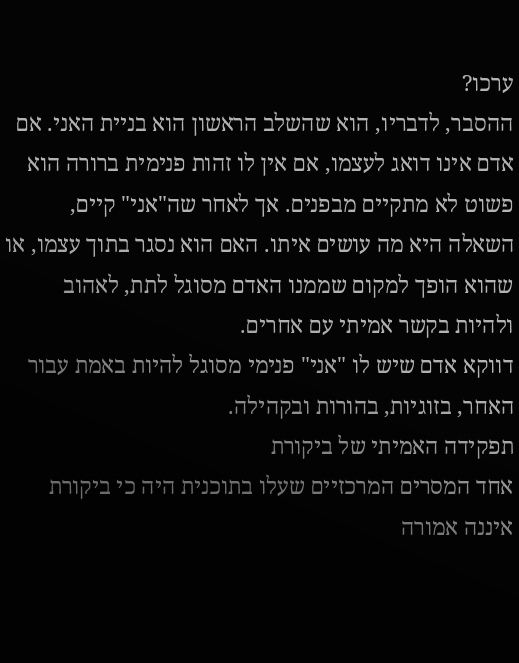ערכו?
ההסבר, לדבריו, הוא שהשלב הראשון הוא בניית האני. אם אדם אינו דואג לעצמו, אם אין לו זהות פנימית ברורה הוא פשוט לא מתקיים מבפנים. אך לאחר שה"אני" קיים, השאלה היא מה עושים איתו. האם הוא נסגר בתוך עצמו, או שהוא הופך למקום שממנו האדם מסוגל לתת, לאהוב ולהיות בקשר אמיתי עם אחרים.
דווקא אדם שיש לו "אני" פנימי מסוגל להיות באמת עבור האחר, בזוגיות, בהורות ובקהילה.
תפקידה האמיתי של ביקורת
אחד המסרים המרכזיים שעלו בתוכנית היה כי ביקורת איננה אמורה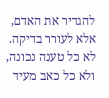להגדיר את האדם, אלא לעורר בדיקה. לא כל טענה נכונה, ולא כל כאב מעיד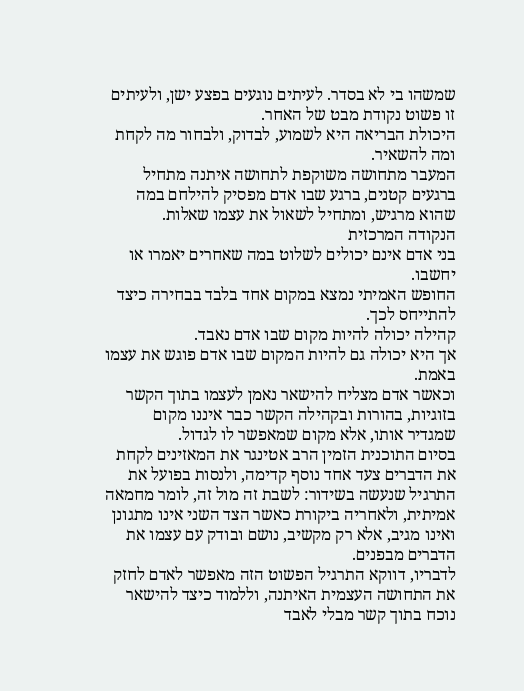שמשהו בי לא בסדר. לעיתים נוגעים בפצע ישן, ולעיתים זו פשוט נקודת מבט של האחר.
היכולת הבריאה היא לשמוע, לבדוק, ולבחור מה לקחת ומה להשאיר.
המעבר מתחושה משוקפת לתחושה איתנה מתחיל ברגעים קטנים, ברגע שבו אדם מפסיק להילחם במה שהוא מרגיש, ומתחיל לשאול את עצמו שאלות.
הנקודה המרכזית
בני אדם אינם יכולים לשלוט במה שאחרים יאמרו או יחשבו.
החופש האמיתי נמצא במקום אחד בלבד בבחירה כיצד להתייחס לכך.
קהילה יכולה להיות מקום שבו אדם נאבד.
אך היא יכולה גם להיות המקום שבו אדם פוגש את עצמו באמת.
וכאשר אדם מצליח להישאר נאמן לעצמו בתוך הקשר בזוגיות, בהורות ובקהילה הקשר כבר איננו מקום שמגדיר אותו, אלא מקום שמאפשר לו לגדול.
בסיום התוכנית הזמין הרב אטינגר את המאזינים לקחת את הדברים צעד אחד נוסף קדימה, ולנסות בפועל את התרגיל שנעשה בשידור: לשבת זה מול זה, לומר מחמאה אמיתית, ולאחריה ביקורת כאשר הצד השני אינו מתגונן ואינו מגיב, אלא רק מקשיב, נושם ובודק עם עצמו את הדברים מבפנים.
לדבריו, דווקא התרגיל הפשוט הזה מאפשר לאדם לחזק את התחושה העצמית האיתנה, וללמוד כיצד להישאר נוכח בתוך קשר מבלי לאבד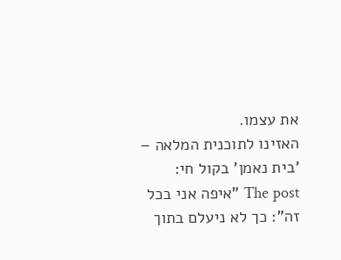את עצמו.
האזינו לתוכנית המלאה – 'בית נאמן' בקול חי:
The post "איפה אני בכל זה": כך לא ניעלם בתוך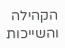הקהילה והשייכות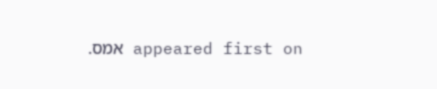appeared first on אמס.